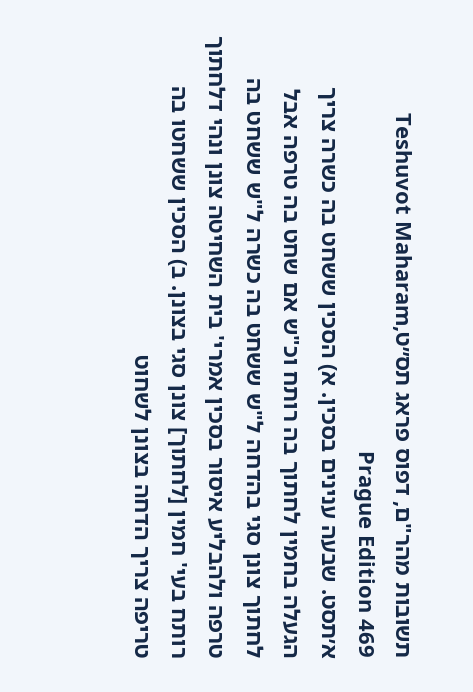תשובות מהר"ם, דפוס פראג תס״טTeshuvot Maharam, Prague Edition 469
א׳תסט. שבעה ענינים בסכין. א) הסכין ששחט בה כשרה צריך הגעלה בחמין לחתוך בה רותח וכ"ש אם שחט בה טרפה אבל לחתוך צונן סגי בהדחה ל"ש ששחט בה כשרה ל"ש ששחט בה טרפה ולהבליע איסור בסכין אמרי' בית השחיטה צונן ונהי דלחתוך רותח בעי' חמין [לחתוך] צונן סגי בצונן. ב) הסכין ששחטו בה טריפה צריך הדחה בצונן לשחוט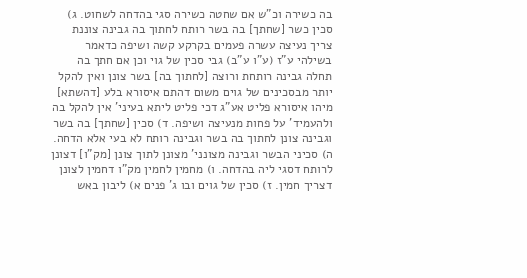בה כשירה וכ"ש אם שחטה כשירה סגי בהדחה לשחוט. ג) סכין כשר [שחתך] בה בשר רותח לחתוך בה גבינה צוננת צריך נעיצה עשרה פעמים בקרקע קשה ושיפה כדאמר בשילהי ע"ז (ע"ו ע"ב) גבי סכין של גוי וכן אם חתך בה תחלה גבינה רותחת ורוצה [לחתוך בה] בשר צונן ואין להקל יותר מבסכינים של גוים משום דהתם איסורא בלע [דהשתא] מיהו איסורא פליט אע"ג דכי פליט ליתא בעיני' אין להקל בה ולהעמיד' על פחות מנעיצה ושיפה. ד) סכין [שחתך] בה בשר וגבינה צונן לחתוך בה בשר וגבינה רותח לא בעי אלא הדחה. ה) סכיני הבשר וגבינה מצונני' מצונן לתוך צונן [מק"ו] דצונן לרותח דסגי ליה בהדחה. ו) מחמין לחמין מק"ו דחמין לצונן דצריך חמין. ז) סכין של גוים ובו ג' פנים א) ליבון באש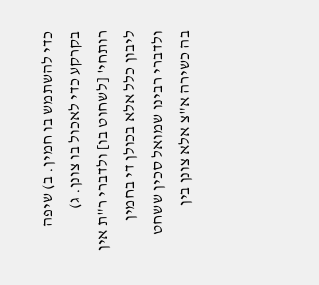כדי להשתמש בו חמין. ב) שיפה בקרקע כדי לאכול בו צונן. ג) רותחי' [לשחוט בו] ולדברי ר"ת אין ליבון כלל אלא בכולן די בחמין ולדברי רבינו שמואל סכין ששחט בה כשירה א"צ אלא צונן בין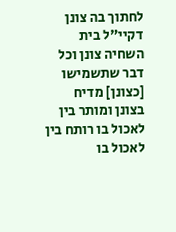לחתוך בה צונן דקיי"ל בית השחיה צונן וכל דבר שתשמישו [כצונן] מדיח בצונן ומותר בין לאכול בו רותח בין לאכול בו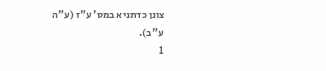צונן כדתניא במס' ע"ז (ע"ה ע"ב).
1